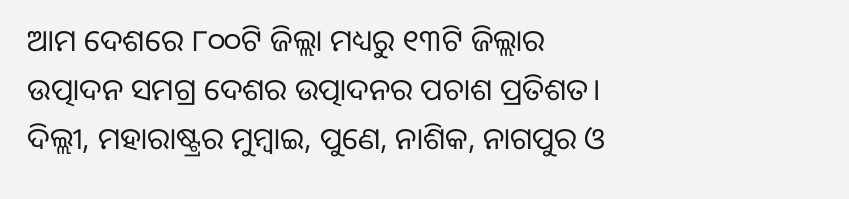ଆମ ଦେଶରେ ୮୦୦ଟି ଜିଲ୍ଲା ମଧ୍ୟରୁ ୧୩ଟି ଜିଲ୍ଲାର ଉତ୍ପାଦନ ସମଗ୍ର ଦେଶର ଉତ୍ପାଦନର ପଚାଶ ପ୍ରତିଶତ। ଦିଲ୍ଲୀ, ମହାରାଷ୍ଟ୍ରର ମୁମ୍ବାଇ, ପୁଣେ, ନାଶିକ, ନାଗପୁର ଓ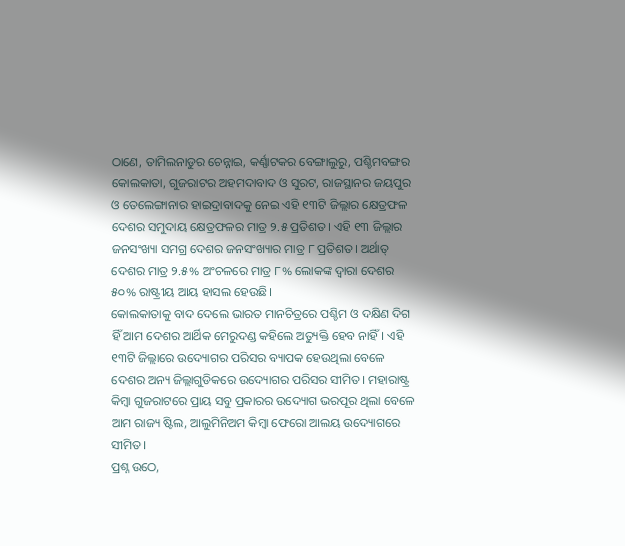ଠାଣେ, ତାମିଲନାଡୁର ଚେନ୍ନାଇ, କର୍ଣ୍ଣାଟକର ବେଙ୍ଗାଲୁରୁ, ପଶ୍ଚିମବଙ୍ଗର କୋଲକାତା, ଗୁଜରାଟର ଅହମଦାବାଦ ଓ ସୁରଟ, ରାଜସ୍ଥାନର ଜୟପୁର ଓ ତେଲେଙ୍ଗାନାର ହାଇଦ୍ରାବାଦକୁ ନେଇ ଏହି ୧୩ଟି ଜିଲ୍ଲାର କ୍ଷେତ୍ରଫଳ ଦେଶର ସମୁଦାୟ କ୍ଷେତ୍ରଫଳର ମାତ୍ର ୨.୫ ପ୍ରତିଶତ। ଏହି ୧୩ ଜିଲ୍ଲାର ଜନସଂଖ୍ୟା ସମଗ୍ର ଦେଶର ଜନସଂଖ୍ୟାର ମାତ୍ର ୮ ପ୍ରତିଶତ। ଅର୍ଥାତ୍ ଦେଶର ମାତ୍ର ୨.୫% ଅଂଚଳରେ ମାତ୍ର ୮% ଲୋକଙ୍କ ଦ୍ୱାରା ଦେଶର ୫୦% ରାଷ୍ଟ୍ରୀୟ ଆୟ ହାସଲ ହେଉଛି।
କୋଲକାତାକୁ ବାଦ ଦେଲେ ଭାରତ ମାନଚିତ୍ରରେ ପଶ୍ଚିମ ଓ ଦକ୍ଷିଣ ଦିଗ ହିଁ ଆମ ଦେଶର ଆର୍ଥିକ ମେରୁଦଣ୍ଡ କହିଲେ ଅତ୍ୟୁକ୍ତି ହେବ ନାହିଁ। ଏହି ୧୩ଟି ଜିଲ୍ଲାରେ ଉଦ୍ୟୋଗର ପରିସର ବ୍ୟାପକ ହେଉଥିଲା ବେଳେ ଦେଶର ଅନ୍ୟ ଜିଲ୍ଲାଗୁଡିକରେ ଉଦ୍ୟୋଗର ପରିସର ସୀମିତ। ମହାରାଷ୍ଟ୍ର କିମ୍ବା ଗୁଜରାଟରେ ପ୍ରାୟ ସବୁ ପ୍ରକାରର ଉଦ୍ୟୋଗ ଭରପୂର ଥିଲା ବେଳେ ଆମ ରାଜ୍ୟ ଷ୍ଟିଲ, ଆଲୁମିନିଅମ କିମ୍ବା ଫେରୋ ଆଲୟ ଉଦ୍ୟୋଗରେ ସୀମିତ।
ପ୍ରଶ୍ନ ଉଠେ,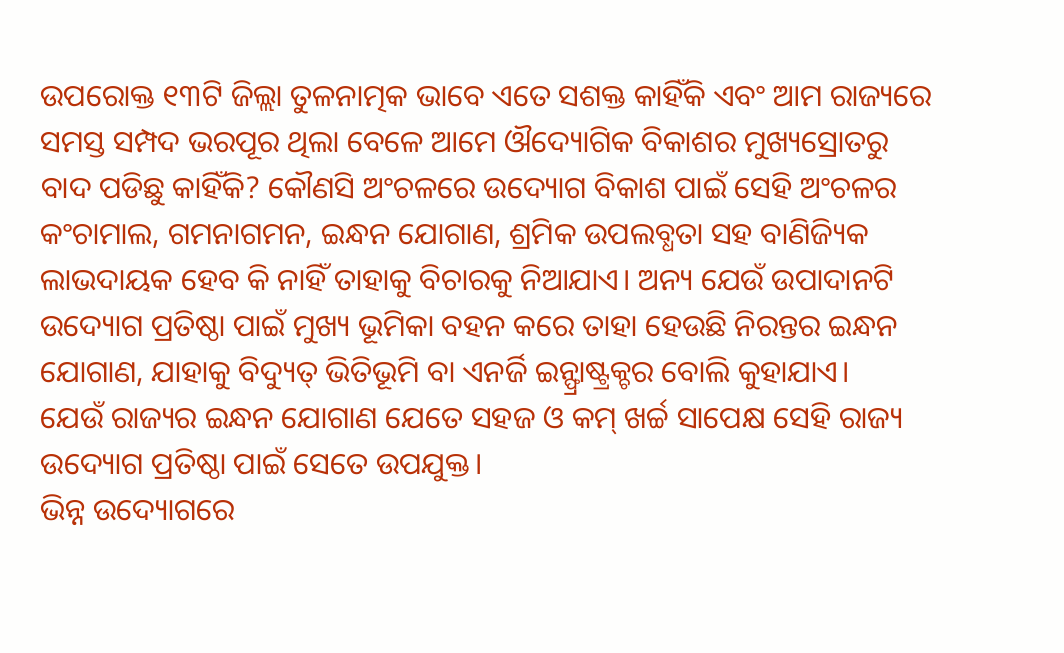ଉପରୋକ୍ତ ୧୩ଟି ଜିଲ୍ଲା ତୁଳନାତ୍ମକ ଭାବେ ଏତେ ସଶକ୍ତ କାହିଁକି ଏବଂ ଆମ ରାଜ୍ୟରେ ସମସ୍ତ ସମ୍ପଦ ଭରପୂର ଥିଲା ବେଳେ ଆମେ ଔଦ୍ୟୋଗିକ ବିକାଶର ମୁଖ୍ୟସ୍ରୋତରୁ ବାଦ ପଡିଛୁ କାହିଁକି? କୌଣସି ଅଂଚଳରେ ଉଦ୍ୟୋଗ ବିକାଶ ପାଇଁ ସେହି ଅଂଚଳର କଂଚାମାଲ, ଗମନାଗମନ, ଇନ୍ଧନ ଯୋଗାଣ, ଶ୍ରମିକ ଉପଲବ୍ଧତା ସହ ବାଣିଜ୍ୟିକ ଲାଭଦାୟକ ହେବ କି ନାହିଁ ତାହାକୁ ବିଚାରକୁ ନିଆଯାଏ। ଅନ୍ୟ ଯେଉଁ ଉପାଦାନଟି ଉଦ୍ୟୋଗ ପ୍ରତିଷ୍ଠା ପାଇଁ ମୁଖ୍ୟ ଭୂମିକା ବହନ କରେ ତାହା ହେଉଛି ନିରନ୍ତର ଇନ୍ଧନ ଯୋଗାଣ, ଯାହାକୁ ବିଦ୍ୟୁତ୍ ଭିତିଭୂମି ବା ଏନର୍ଜି ଇନ୍ଫ୍ରାଷ୍ଟ୍ରକ୍ଚର ବୋଲି କୁହାଯାଏ।
ଯେଉଁ ରାଜ୍ୟର ଇନ୍ଧନ ଯୋଗାଣ ଯେତେ ସହଜ ଓ କମ୍ ଖର୍ଚ୍ଚ ସାପେକ୍ଷ ସେହି ରାଜ୍ୟ ଉଦ୍ୟୋଗ ପ୍ରତିଷ୍ଠା ପାଇଁ ସେତେ ଉପଯୁକ୍ତ।
ଭିନ୍ନ ଉଦ୍ୟୋଗରେ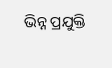ଭିନ୍ନ ପ୍ରଯୁକ୍ତି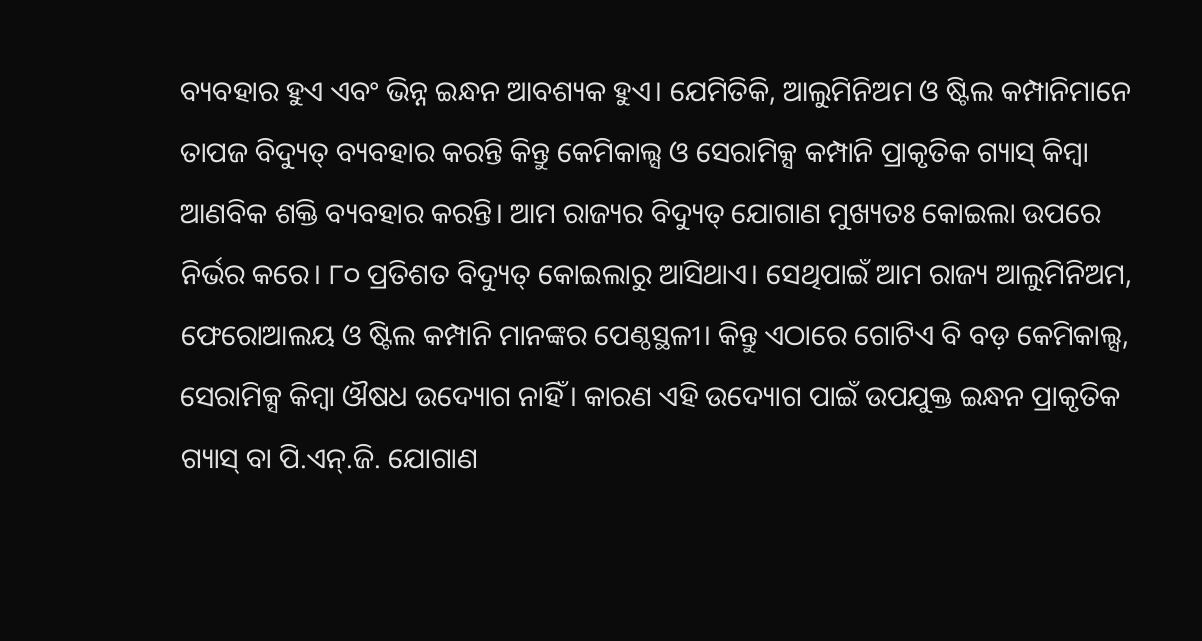ବ୍ୟବହାର ହୁଏ ଏବଂ ଭିନ୍ନ ଇନ୍ଧନ ଆବଶ୍ୟକ ହୁଏ। ଯେମିତିକି, ଆଲୁମିନିଅମ ଓ ଷ୍ଟିଲ କମ୍ପାନିମାନେ ତାପଜ ବିଦ୍ୟୁତ୍ ବ୍ୟବହାର କରନ୍ତି କିନ୍ତୁ କେମିକାଲ୍ସ ଓ ସେରାମିକ୍ସ କମ୍ପାନି ପ୍ରାକୃତିକ ଗ୍ୟାସ୍ କିମ୍ବା ଆଣବିକ ଶକ୍ତି ବ୍ୟବହାର କରନ୍ତି। ଆମ ରାଜ୍ୟର ବିଦ୍ୟୁତ୍ ଯୋଗାଣ ମୁଖ୍ୟତଃ କୋଇଲା ଉପରେ ନିର୍ଭର କରେ। ୮୦ ପ୍ରତିଶତ ବିଦ୍ୟୁତ୍ କୋଇଲାରୁ ଆସିଥାଏ। ସେଥିପାଇଁ ଆମ ରାଜ୍ୟ ଆଲୁମିନିଅମ, ଫେରୋଆଲୟ ଓ ଷ୍ଟିଲ କମ୍ପାନି ମାନଙ୍କର ପେଣ୍ଠସ୍ଥଳୀ। କିନ୍ତୁ ଏଠାରେ ଗୋଟିଏ ବି ବଡ଼ କେମିକାଲ୍ସ, ସେରାମିକ୍ସ କିମ୍ବା ଔଷଧ ଉଦ୍ୟୋଗ ନାହିଁ। କାରଣ ଏହି ଉଦ୍ୟୋଗ ପାଇଁ ଉପଯୁକ୍ତ ଇନ୍ଧନ ପ୍ରାକୃତିକ ଗ୍ୟାସ୍ ବା ପି.ଏନ୍.ଜି. ଯୋଗାଣ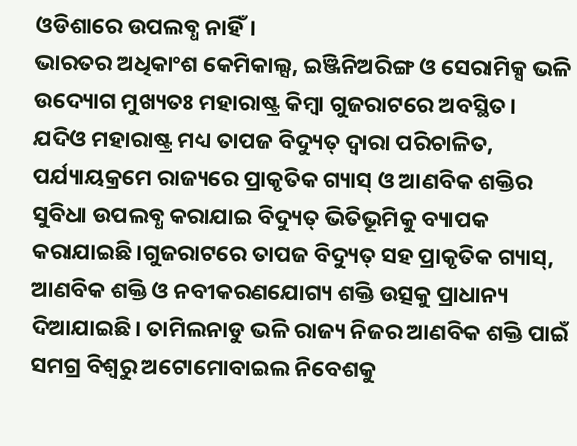ଓଡିଶାରେ ଉପଲବ୍ଧ ନାହିଁ।
ଭାରତର ଅଧିକାଂଶ କେମିକାଲ୍ସ, ଇଞ୍ଜିନିଅରିଙ୍ଗ ଓ ସେରାମିକ୍ସ ଭଳି ଉଦ୍ୟୋଗ ମୁଖ୍ୟତଃ ମହାରାଷ୍ଟ୍ର କିମ୍ବା ଗୁଜରାଟରେ ଅବସ୍ଥିତ। ଯଦିଓ ମହାରାଷ୍ଟ୍ର ମଧ୍ୟ ତାପଜ ବିଦ୍ୟୁତ୍ ଦ୍ୱାରା ପରିଚାଳିତ, ପର୍ଯ୍ୟାୟକ୍ରମେ ରାଜ୍ୟରେ ପ୍ରାକୃତିକ ଗ୍ୟାସ୍ ଓ ଆଣବିକ ଶକ୍ତିର ସୁବିଧା ଉପଲବ୍ଧ କରାଯାଇ ବିଦ୍ୟୁତ୍ ଭିତିଭୂମିକୁ ବ୍ୟାପକ କରାଯାଇଛି।ଗୁଜରାଟରେ ତାପଜ ବିଦ୍ୟୁତ୍ ସହ ପ୍ରାକୃତିକ ଗ୍ୟାସ୍, ଆଣବିକ ଶକ୍ତି ଓ ନବୀକରଣଯୋଗ୍ୟ ଶକ୍ତି ଉତ୍ସକୁ ପ୍ରାଧାନ୍ୟ ଦିଆଯାଇଛି। ତାମିଲନାଡୁ ଭଳି ରାଜ୍ୟ ନିଜର ଆଣବିକ ଶକ୍ତି ପାଇଁ ସମଗ୍ର ବିଶ୍ୱରୁ ଅଟୋମୋବାଇଲ ନିବେଶକୁ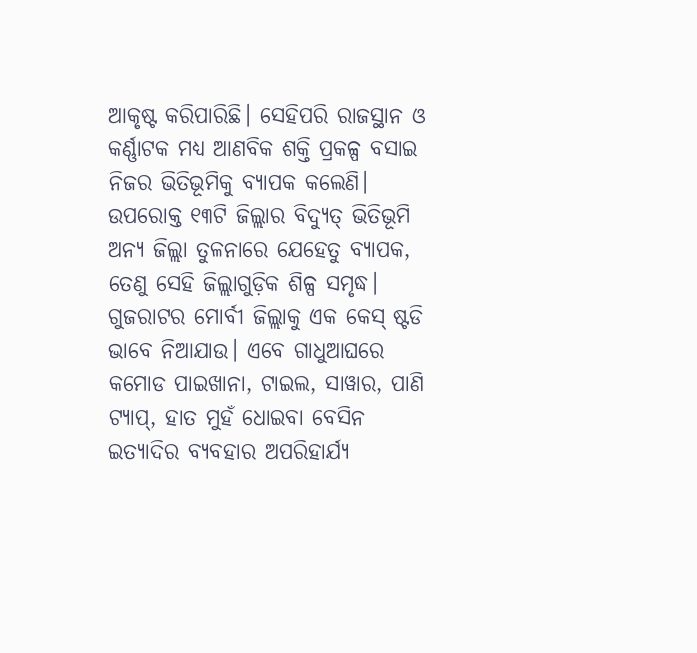ଆକୃଷ୍ଟ କରିପାରିଛି। ସେହିପରି ରାଜସ୍ଥାନ ଓ କର୍ଣ୍ଣାଟକ ମଧ୍ୟ ଆଣବିକ ଶକ୍ତି ପ୍ରକଳ୍ପ ବସାଇ ନିଜର ଭିତିଭୂମିକୁ ବ୍ୟାପକ କଲେଣି।
ଉପରୋକ୍ତ ୧୩ଟି ଜିଲ୍ଲାର ବିଦ୍ୟୁତ୍ ଭିତିଭୂମି ଅନ୍ୟ ଜିଲ୍ଲା ତୁଳନାରେ ଯେହେତୁ ବ୍ୟାପକ, ତେଣୁ ସେହି ଜିଲ୍ଲାଗୁଡ଼ିକ ଶିଳ୍ପ ସମୃଦ୍ଧ। ଗୁଜରାଟର ମୋର୍ବୀ ଜିଲ୍ଲାକୁ ଏକ କେସ୍ ଷ୍ଟଡି ଭାବେ ନିଆଯାଉ। ଏବେ ଗାଧୁଆଘରେ କମୋଡ ପାଇଖାନା, ଟାଇଲ, ସାୱାର, ପାଣି ଟ୍ୟାପ୍, ହାତ ମୁହଁ ଧୋଇବା ବେସିନ ଇତ୍ୟାଦିର ବ୍ୟବହାର ଅପରିହାର୍ଯ୍ୟ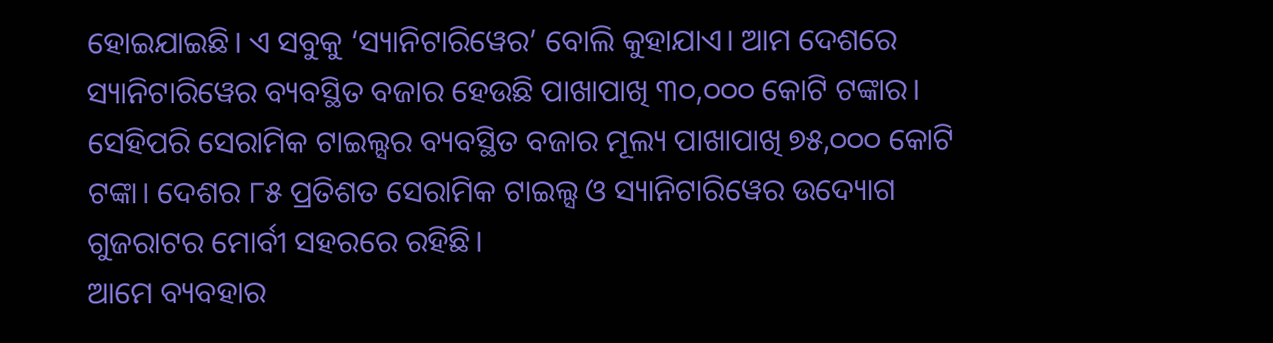ହୋଇଯାଇଛି। ଏ ସବୁକୁ ‘ସ୍ୟାନିଟାରିୱେର’ ବୋଲି କୁହାଯାଏ। ଆମ ଦେଶରେ ସ୍ୟାନିଟାରିୱେର ବ୍ୟବସ୍ଥିତ ବଜାର ହେଉଛି ପାଖାପାଖି ୩୦,୦୦୦ କୋଟି ଟଙ୍କାର। ସେହିପରି ସେରାମିକ ଟାଇଲ୍ସର ବ୍ୟବସ୍ଥିତ ବଜାର ମୂଲ୍ୟ ପାଖାପାଖି ୭୫,୦୦୦ କୋଟି ଟଙ୍କା। ଦେଶର ୮୫ ପ୍ରତିଶତ ସେରାମିକ ଟାଇଲ୍ସ ଓ ସ୍ୟାନିଟାରିୱେର ଉଦ୍ୟୋଗ ଗୁଜରାଟର ମୋର୍ବୀ ସହରରେ ରହିଛି।
ଆମେ ବ୍ୟବହାର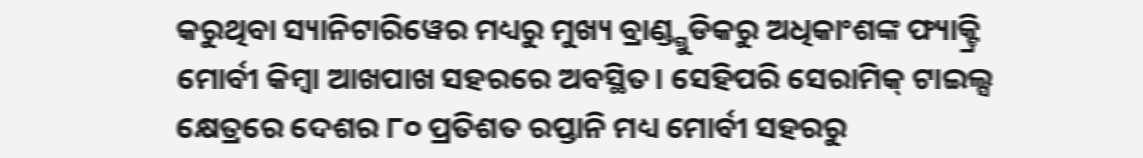କରୁଥିବା ସ୍ୟାନିଟାରିୱେର ମଧ୍ୟରୁ ମୁଖ୍ୟ ବ୍ରାଣ୍ଡ୍ଗୁଡିକରୁ ଅଧିକାଂଶଙ୍କ ଫ୍ୟାକ୍ଟ୍ରି ମୋର୍ବୀ କିମ୍ବା ଆଖପାଖ ସହରରେ ଅବସ୍ଥିତ। ସେହିପରି ସେରାମିକ୍ ଟାଇଲ୍ସ କ୍ଷେତ୍ରରେ ଦେଶର ୮୦ ପ୍ରତିଶତ ରପ୍ତାନି ମଧ୍ୟ ମୋର୍ବୀ ସହରରୁ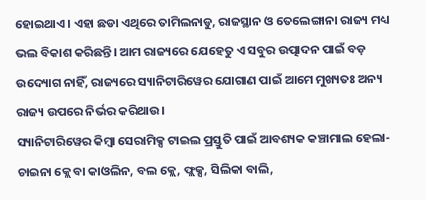ହୋଇଥାଏ। ଏହା ଛଡା ଏଥିରେ ତାମିଲନାଡୁ, ରାଜସ୍ଥାନ ଓ ତେଲେଙ୍ଗାନା ରାଜ୍ୟ ମଧ୍ୟ ଭଲ ବିକାଶ କରିଛନ୍ତି। ଆମ ରାଜ୍ୟରେ ଯେହେତୁ ଏ ସବୁର ଉତ୍ପାଦନ ପାଇଁ ବଡ଼ ଉଦ୍ୟୋଗ ନାହିଁ, ରାଜ୍ୟରେ ସ୍ୟାନିଟାରିୱେର ଯୋଗାଣ ପାଇଁ ଆମେ ମୁଖ୍ୟତଃ ଅନ୍ୟ ରାଜ୍ୟ ଉପରେ ନିର୍ଭର କରିଥାଉ।
ସ୍ୟାନିଟାରିୱେର କିମ୍ବା ସେରାମିକ୍ସ ଟାଇଲ ପ୍ରସ୍ତୁତି ପାଇଁ ଆବଶ୍ୟକ କଞ୍ଚାମାଲ ହେଲା- ଚାଇନା କ୍ଲେ ବା କାଓଲିନ, ବଲ କ୍ଲେ, ଫ୍ଲକ୍ସ, ସିଲିକା ବାଲି,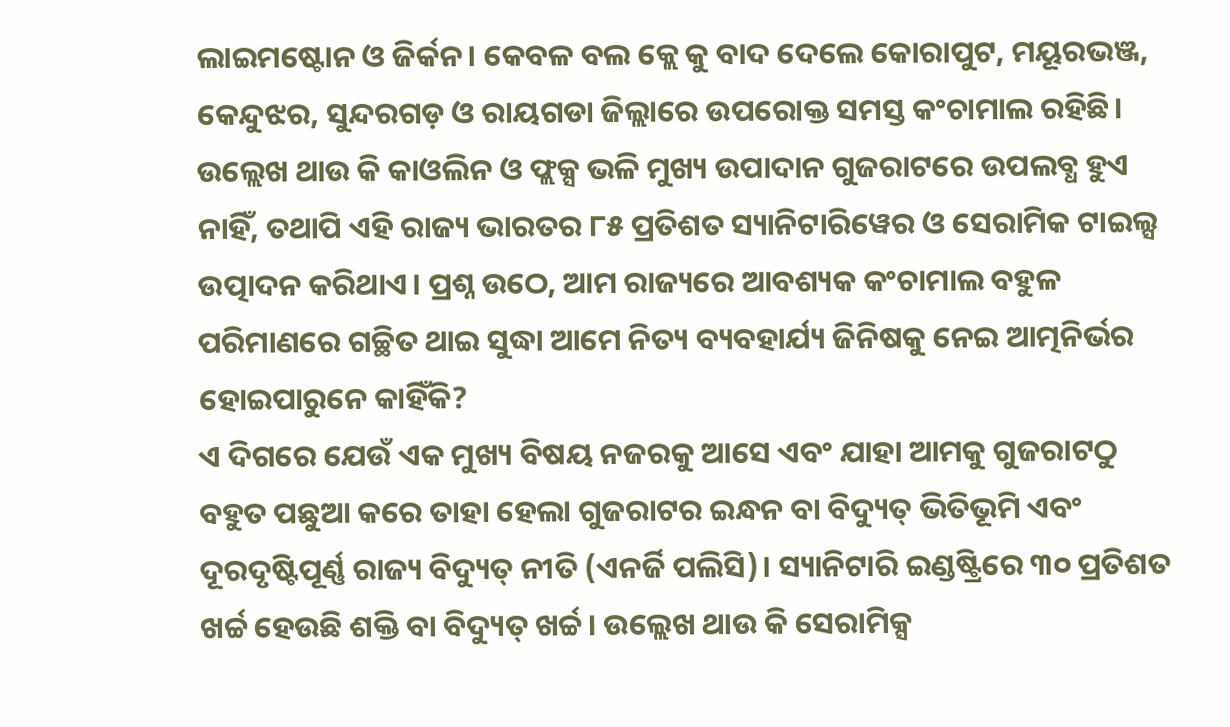ଲାଇମଷ୍ଟୋନ ଓ ଜିର୍କନ। କେବଳ ବଲ କ୍ଲେ କୁ ବାଦ ଦେଲେ କୋରାପୁଟ, ମୟୂରଭଞ୍ଜ, କେନ୍ଦୁଝର, ସୁନ୍ଦରଗଡ଼ ଓ ରାୟଗଡା ଜିଲ୍ଲାରେ ଉପରୋକ୍ତ ସମସ୍ତ କଂଚାମାଲ ରହିଛି। ଉଲ୍ଲେଖ ଥାଉ କି କାଓଲିନ ଓ ଫ୍ଲକ୍ସ ଭଳି ମୁଖ୍ୟ ଉପାଦାନ ଗୁଜରାଟରେ ଉପଲବ୍ଧ ହୁଏ ନାହିଁ, ତଥାପି ଏହି ରାଜ୍ୟ ଭାରତର ୮୫ ପ୍ରତିଶତ ସ୍ୟାନିଟାରିୱେର ଓ ସେରାମିକ ଟାଇଲ୍ସ ଉତ୍ପାଦନ କରିଥାଏ। ପ୍ରଶ୍ନ ଉଠେ, ଆମ ରାଜ୍ୟରେ ଆବଶ୍ୟକ କଂଚାମାଲ ବହୁଳ ପରିମାଣରେ ଗଚ୍ଛିତ ଥାଇ ସୁଦ୍ଧା ଆମେ ନିତ୍ୟ ବ୍ୟବହାର୍ଯ୍ୟ ଜିନିଷକୁ ନେଇ ଆତ୍ମନିର୍ଭର ହୋଇପାରୁନେ କାହିଁକି?
ଏ ଦିଗରେ ଯେଉଁ ଏକ ମୁଖ୍ୟ ବିଷୟ ନଜରକୁ ଆସେ ଏବଂ ଯାହା ଆମକୁ ଗୁଜରାଟଠୁ ବହୁତ ପଛୁଆ କରେ ତାହା ହେଲା ଗୁଜରାଟର ଇନ୍ଧନ ବା ବିଦ୍ୟୁତ୍ ଭିତିଭୂମି ଏବଂ ଦୂରଦୃଷ୍ଟିପୂର୍ଣ୍ଣ ରାଜ୍ୟ ବିଦ୍ୟୁତ୍ ନୀତି (ଏନର୍ଜି ପଲିସି)। ସ୍ୟାନିଟାରି ଇଣ୍ଡଷ୍ଟ୍ରିରେ ୩୦ ପ୍ରତିଶତ ଖର୍ଚ୍ଚ ହେଉଛି ଶକ୍ତି ବା ବିଦ୍ୟୁତ୍ ଖର୍ଚ୍ଚ। ଉଲ୍ଲେଖ ଥାଉ କି ସେରାମିକ୍ସ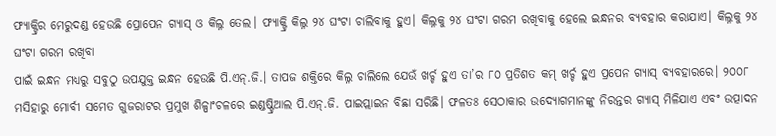ଫ୍ୟାକ୍ଟ୍ରିର ମେରୁଦଣ୍ଡ ହେଉଛି ପ୍ରୋପେନ ଗ୍ୟାସ୍ ଓ କିଲ୍ନ ତେଲ। ଫ୍ୟାକ୍ଟ୍ରି କିଲ୍ନ ୨୪ ଘଂଟା ଚାଲିବାକୁ ହୁଏ। କିଲ୍ନକୁ ୨୪ ଘଂଟା ଗରମ ରଖିବାକୁ ହେଲେ ଇନ୍ଧନର ବ୍ୟବହାର କରାଯାଏ। କିଲ୍ନକୁ ୨୪ ଘଂଟା ଗରମ ରଖିବା
ପାଇଁ ଇନ୍ଧନ ମଧ୍ୟରୁ ସବୁଠୁ ଉପଯୁକ୍ତ ଇନ୍ଧନ ହେଉଛି ପି.ଏନ୍.ଜି.। ତାପଜ ଶକ୍ତିରେ କିଲ୍ନ ଚାଲିଲେ ଯେଉଁ ଖର୍ଚ୍ଚ ହୁଏ ତା’ର ୮୦ ପ୍ରତିଶତ କମ୍ ଖର୍ଚ୍ଚ ହୁଏ ପ୍ରପେନ ଗ୍ୟାସ୍ ବ୍ୟବହାରରେ। ୨୦୦୮ ମସିହାରୁ ମୋର୍ବୀ ସମେତ ଗୁଜରାଟର ପ୍ରମୁଖ ଶିଳ୍ପାଂଚଳରେ ଇଣ୍ଡଷ୍ଟ୍ରିଆଲ ପି.ଏନ୍.ଜି. ପାଇପ୍ଲାଇନ ବିଛା ସରିଛି। ଫଳତଃ ସେଠାକାର ଉଦ୍ୟୋଗମାନଙ୍କୁ ନିରନ୍ତର ଗ୍ୟାସ୍ ମିଳିଯାଏ ଏବଂ ଉତ୍ପାଦନ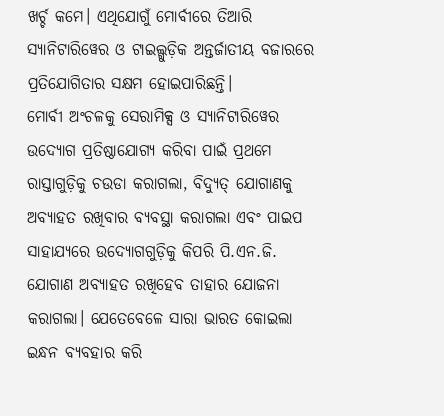ଖର୍ଚ୍ଚ କମେ। ଏଥିଯୋଗୁଁ ମୋର୍ବୀରେ ତିଆରି ସ୍ୟାନିଟାରିୱେର ଓ ଟାଇଲ୍ଗୁଡ଼ିକ ଅନ୍ତର୍ଜାତୀୟ ବଜାରରେ ପ୍ରତିଯୋଗିତାର ସକ୍ଷମ ହୋଇପାରିଛନ୍ତି।
ମୋର୍ବୀ ଅଂଚଳକୁ ସେରାମିକ୍ସ ଓ ସ୍ୟାନିଟାରିୱେର ଉଦ୍ୟୋଗ ପ୍ରତିଷ୍ଠାଯୋଗ୍ୟ କରିବା ପାଇଁ ପ୍ରଥମେ ରାସ୍ତାଗୁଡ଼ିକୁ ଚଉଡା କରାଗଲା, ବିଦ୍ୟୁତ୍ ଯୋଗାଣକୁ ଅବ୍ୟାହତ ରଖିବାର ବ୍ୟବସ୍ଥା କରାଗଲା ଏବଂ ପାଇପ ସାହାଯ୍ୟରେ ଉଦ୍ୟୋଗଗୁଡ଼ିକୁ କିପରି ପି.ଏନ.ଜି. ଯୋଗାଣ ଅବ୍ୟାହତ ରଖିହେବ ତାହାର ଯୋଜନା କରାଗଲା। ଯେତେବେଳେ ସାରା ଭାରତ କୋଇଲା ଇନ୍ଧନ ବ୍ୟବହାର କରି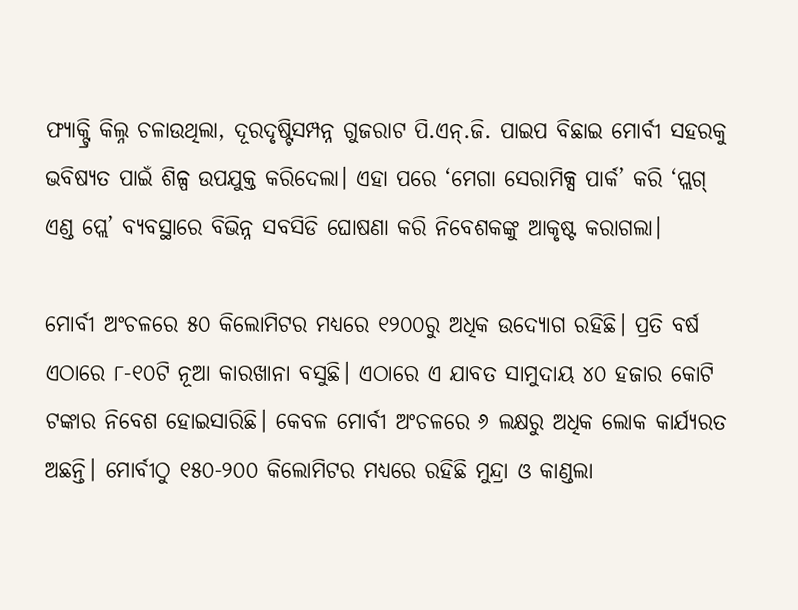ଫ୍ୟାକ୍ଟ୍ରି କିଲ୍ନ ଚଳାଉଥିଲା, ଦୂରଦୃଷ୍ଟିସମ୍ପନ୍ନ ଗୁଜରାଟ ପି.ଏନ୍.ଜି. ପାଇପ ବିଛାଇ ମୋର୍ବୀ ସହରକୁ ଭବିଷ୍ୟତ ପାଇଁ ଶିଳ୍ପ ଉପଯୁକ୍ତ କରିଦେଲା। ଏହା ପରେ ‘ମେଗା ସେରାମିକ୍ସ ପାର୍କ’ କରି ‘ପ୍ଲଗ୍ ଏଣ୍ଡ ପ୍ଲେ’ ବ୍ୟବସ୍ଥାରେ ବିଭିନ୍ନ ସବସିଡି ଘୋଷଣା କରି ନିବେଶକଙ୍କୁ ଆକୃଷ୍ଟ କରାଗଲା।

ମୋର୍ବୀ ଅଂଚଳରେ ୫୦ କିଲୋମିଟର ମଧ୍ୟରେ ୧୨୦୦ରୁ ଅଧିକ ଉଦ୍ୟୋଗ ରହିଛି। ପ୍ରତି ବର୍ଷ ଏଠାରେ ୮-୧୦ଟି ନୂଆ କାରଖାନା ବସୁଛି। ଏଠାରେ ଏ ଯାବତ ସାମୁଦାୟ ୪୦ ହଜାର କୋଟି ଟଙ୍କାର ନିବେଶ ହୋଇସାରିଛି। କେବଳ ମୋର୍ବୀ ଅଂଚଳରେ ୬ ଲକ୍ଷରୁ ଅଧିକ ଲୋକ କାର୍ଯ୍ୟରତ ଅଛନ୍ତି। ମୋର୍ବୀଠୁ ୧୫୦-୨୦୦ କିଲୋମିଟର ମଧ୍ୟରେ ରହିଛି ମୁନ୍ଦ୍ରା ଓ କାଣ୍ଡଲା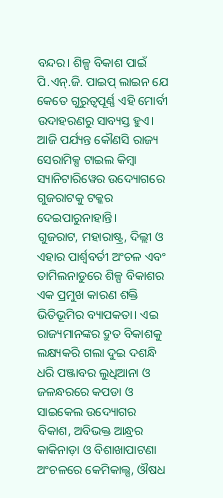ବନ୍ଦର। ଶିଳ୍ପ ବିକାଶ ପାଇଁ ପି.ଏନ୍.ଜି. ପାଇପ୍ ଲାଇନ ଯେ କେତେ ଗୁରୁତ୍ୱପୂର୍ଣ୍ଣ ଏହି ମୋର୍ବୀ ଉଦାହରଣରୁ ସାବ୍ୟସ୍ତ ହୁଏ। ଆଜି ପର୍ଯ୍ୟନ୍ତ କୌଣସି ରାଜ୍ୟ ସେରାମିକ୍ସ ଟାଇଲ କିମ୍ବା ସ୍ୟାନିଟାରିୱେର ଉଦ୍ୟୋଗରେ ଗୁଜରାଟକୁ ଟକ୍କର ଦେଇପାରୁନାହାନ୍ତି।
ଗୁଜରାଟ, ମହାରାଷ୍ଟ୍ର, ଦିଲ୍ଲୀ ଓ ଏହାର ପାର୍ଶ୍ୱବର୍ତୀ ଅଂଚଳ ଏବଂ ତାମିଲନାଡୁରେ ଶିଳ୍ପ ବିକାଶର ଏକ ପ୍ରମୁଖ କାରଣ ଶକ୍ତି ଭିତିଭୂମିର ବ୍ୟାପକତା। ଏଇ ରାଜ୍ୟମାନଙ୍କର ଦ୍ରୁତ ବିକାଶକୁ ଲକ୍ଷ୍ୟକରି ଗଲା ଦୁଇ ଦଶନ୍ଧି ଧରି ପଞ୍ଜାବର ଲୁଧିଆନା ଓ ଜଳନ୍ଧରରେ କପଡା ଓ ସାଇକେଲ ଉଦ୍ୟୋଗର ବିକାଶ, ଅବିଭକ୍ତ ଆନ୍ଧ୍ରର କାକିନାଡ଼ା ଓ ବିଶାଖାପାଟଣା ଅଂଚଳରେ କେମିକାଲ୍ସ, ଔଷଧ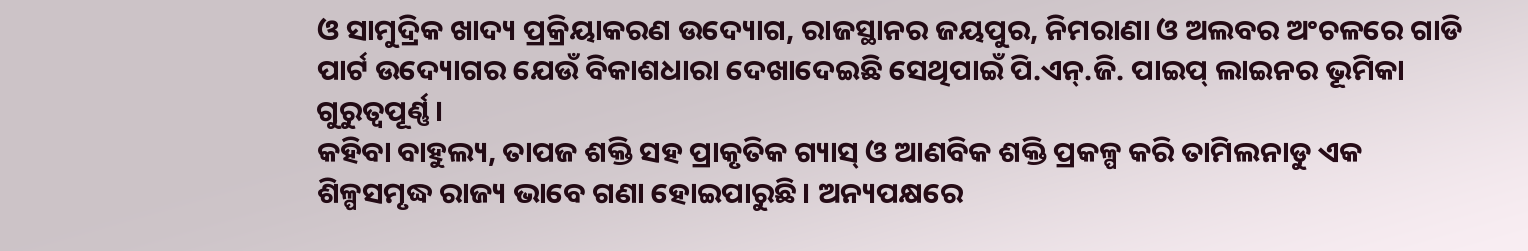ଓ ସାମୁଦ୍ରିକ ଖାଦ୍ୟ ପ୍ରକ୍ରିୟାକରଣ ଉଦ୍ୟୋଗ, ରାଜସ୍ଥାନର ଜୟପୁର, ନିମରାଣା ଓ ଅଲବର ଅଂଚଳରେ ଗାଡି ପାର୍ଟ ଉଦ୍ୟୋଗର ଯେଉଁ ବିକାଶଧାରା ଦେଖାଦେଇଛି ସେଥିପାଇଁ ପି.ଏନ୍.ଜି. ପାଇପ୍ ଲାଇନର ଭୂମିକା ଗୁରୁତ୍ୱପୂର୍ଣ୍ଣ।
କହିବା ବାହୁଲ୍ୟ, ତାପଜ ଶକ୍ତି ସହ ପ୍ରାକୃତିକ ଗ୍ୟାସ୍ ଓ ଆଣବିକ ଶକ୍ତି ପ୍ରକଳ୍ପ କରି ତାମିଲନାଡୁ ଏକ ଶିଳ୍ପସମୃଦ୍ଧ ରାଜ୍ୟ ଭାବେ ଗଣା ହୋଇପାରୁଛି। ଅନ୍ୟପକ୍ଷରେ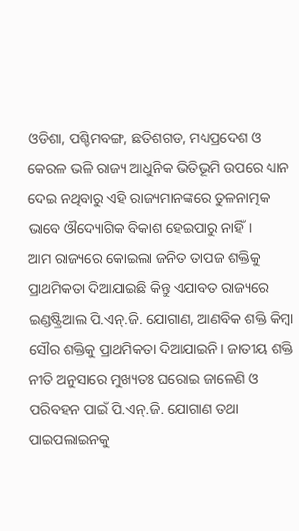ଓଡିଶା, ପଶ୍ଚିମବଙ୍ଗ, ଛତିଶଗଡ, ମଧ୍ୟପ୍ରଦେଶ ଓ କେରଳ ଭଳି ରାଜ୍ୟ ଆଧୁନିକ ଭିତିଭୂମି ଉପରେ ଧ୍ୟାନ ଦେଇ ନଥିବାରୁ ଏହି ରାଜ୍ୟମାନଙ୍କରେ ତୁଳନାତ୍ମକ ଭାବେ ଔଦ୍ୟୋଗିକ ବିକାଶ ହେଇପାରୁ ନାହିଁ।
ଆମ ରାଜ୍ୟରେ କୋଇଲା ଜନିତ ତାପଜ ଶକ୍ତିକୁ ପ୍ରାଥମିକତା ଦିଆଯାଇଛି କିନ୍ତୁ ଏଯାବତ ରାଜ୍ୟରେ ଇଣ୍ଡଷ୍ଟ୍ରିଆଲ ପି.ଏନ୍.ଜି. ଯୋଗାଣ, ଆଣବିକ ଶକ୍ତି କିମ୍ବା ସୌର ଶକ୍ତିକୁ ପ୍ରାଥମିକତା ଦିଆଯାଇନି। ଜାତୀୟ ଶକ୍ତି ନୀତି ଅନୁସାରେ ମୁଖ୍ୟତଃ ଘରୋଇ ଜାଳେଣି ଓ ପରିବହନ ପାଇଁ ପି.ଏନ୍.ଜି. ଯୋଗାଣ ତଥା ପାଇପଲାଇନକୁ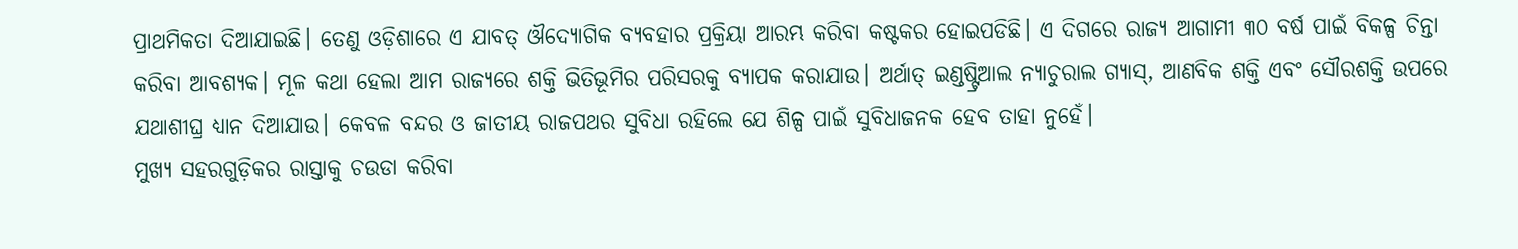ପ୍ରାଥମିକତା ଦିଆଯାଇଛି। ତେଣୁ ଓଡ଼ିଶାରେ ଏ ଯାବତ୍ ଔଦ୍ୟୋଗିକ ବ୍ୟବହାର ପ୍ରକ୍ରିୟା ଆରମ୍ଭ କରିବା କଷ୍ଟକର ହୋଇପଡିଛି। ଏ ଦିଗରେ ରାଜ୍ୟ ଆଗାମୀ ୩୦ ବର୍ଷ ପାଇଁ ବିକଳ୍ପ ଚିନ୍ତା କରିବା ଆବଶ୍ୟକ। ମୂଳ କଥା ହେଲା ଆମ ରାଜ୍ୟରେ ଶକ୍ତି ଭିତିଭୂମିର ପରିସରକୁ ବ୍ୟାପକ କରାଯାଉ। ଅର୍ଥାତ୍ ଇଣ୍ଡଷ୍ଟ୍ରିଆଲ ନ୍ୟାଚୁରାଲ ଗ୍ୟାସ୍, ଆଣବିକ ଶକ୍ତି ଏବଂ ସୌରଶକ୍ତି ଉପରେ ଯଥାଶୀଘ୍ର ଧ୍ୟାନ ଦିଆଯାଉ। କେବଳ ବନ୍ଦର ଓ ଜାତୀୟ ରାଜପଥର ସୁବିଧା ରହିଲେ ଯେ ଶିଳ୍ପ ପାଇଁ ସୁବିଧାଜନକ ହେବ ତାହା ନୁହେଁ।
ମୁଖ୍ୟ ସହରଗୁଡ଼ିକର ରାସ୍ତାକୁ ଚଉଡା କରିବା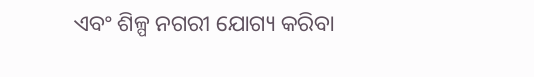ଏବଂ ଶିଳ୍ପ ନଗରୀ ଯୋଗ୍ୟ କରିବା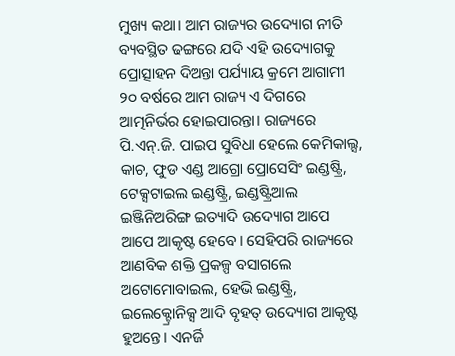ମୁଖ୍ୟ କଥା। ଆମ ରାଜ୍ୟର ଉଦ୍ୟୋଗ ନୀତି ବ୍ୟବସ୍ଥିତ ଢଙ୍ଗରେ ଯଦି ଏହି ଉଦ୍ୟୋଗକୁ ପ୍ରୋତ୍ସାହନ ଦିଅନ୍ତା ପର୍ଯ୍ୟାୟ କ୍ରମେ ଆଗାମୀ ୨୦ ବର୍ଷରେ ଆମ ରାଜ୍ୟ ଏ ଦିଗରେ ଆତ୍ମନିର୍ଭର ହୋଇପାରନ୍ତା। ରାଜ୍ୟରେ ପି.ଏନ୍.ଜି. ପାଇପ ସୁବିଧା ହେଲେ କେମିକାଲ୍ସ, କାଚ, ଫୁଡ ଏଣ୍ଡ ଆଗ୍ରୋ ପ୍ରୋସେସିଂ ଇଣ୍ଡଷ୍ଟ୍ରି, ଟେକ୍ସଟାଇଲ ଇଣ୍ଡଷ୍ଟ୍ରି, ଇଣ୍ଡଷ୍ଟ୍ରିଆଲ ଇଞ୍ଜିନିଅରିଙ୍ଗ ଇତ୍ୟାଦି ଉଦ୍ୟୋଗ ଆପେ ଆପେ ଆକୃଷ୍ଟ ହେବେ। ସେହିପରି ରାଜ୍ୟରେ ଆଣବିକ ଶକ୍ତି ପ୍ରକଳ୍ପ ବସାଗଲେ ଅଟୋମୋବାଇଲ, ହେଭି ଇଣ୍ଡଷ୍ଟ୍ରି, ଇଲେକ୍ଟ୍ରୋନିକ୍ସ ଆଦି ବୃହତ୍ ଉଦ୍ୟୋଗ ଆକୃଷ୍ଟ ହୁଅନ୍ତେ। ଏନର୍ଜି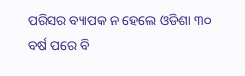ପରିସର ବ୍ୟାପକ ନ ହେଲେ ଓଡିଶା ୩୦ ବର୍ଷ ପରେ ବି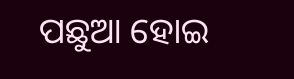ପଛୁଆ ହୋଇ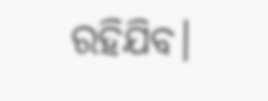ରହିଯିବ।